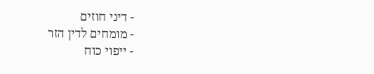- דיני חוזים
- מומחים לדין הזר
- ייפוי כוח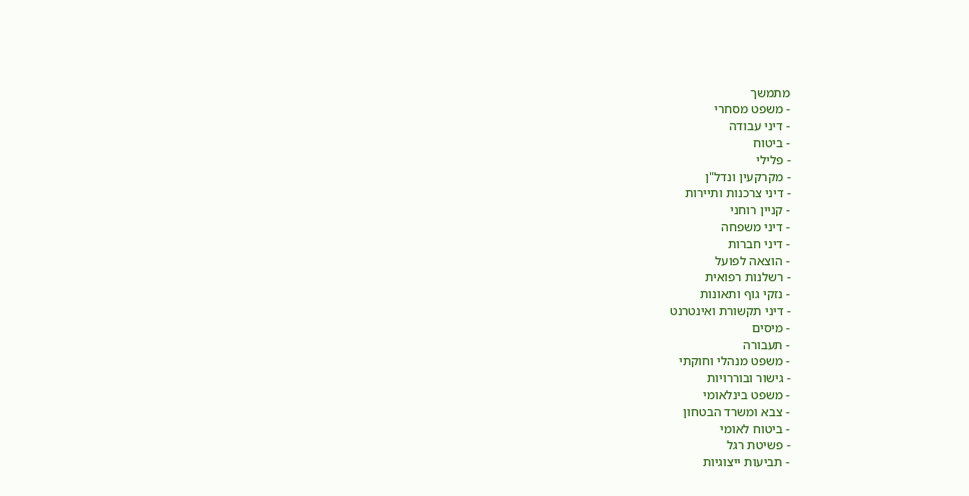מתמשך
- משפט מסחרי
- דיני עבודה
- ביטוח
- פלילי
- מקרקעין ונדל"ן
- דיני צרכנות ותיירות
- קניין רוחני
- דיני משפחה
- דיני חברות
- הוצאה לפועל
- רשלנות רפואית
- נזקי גוף ותאונות
- דיני תקשורת ואינטרנט
- מיסים
- תעבורה
- משפט מנהלי וחוקתי
- גישור ובוררויות
- משפט בינלאומי
- צבא ומשרד הבטחון
- ביטוח לאומי
- פשיטת רגל
- תביעות ייצוגיות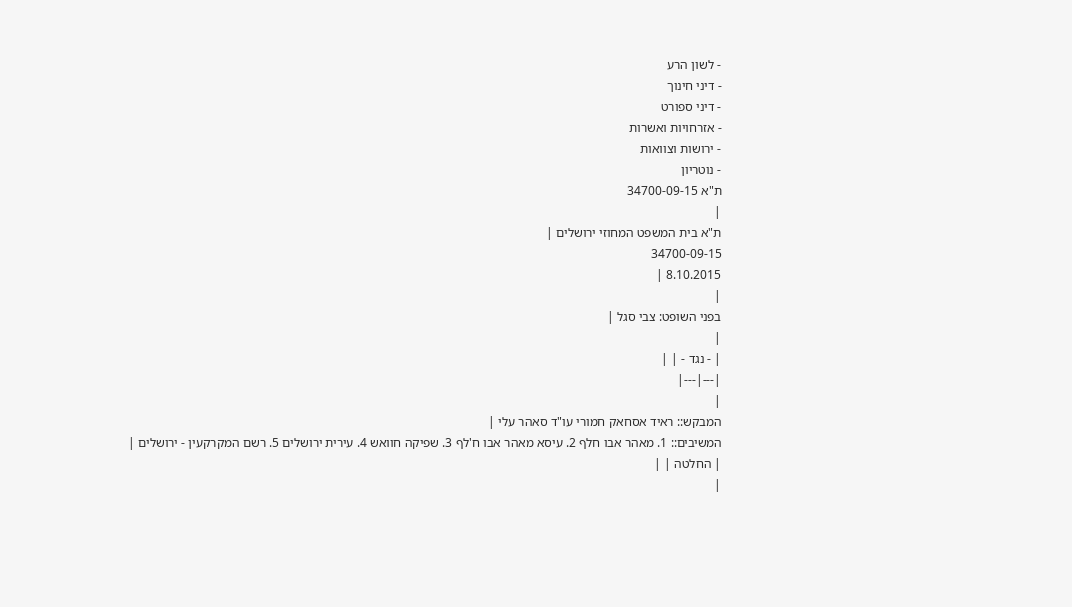- לשון הרע
- דיני חינוך
- דיני ספורט
- אזרחויות ואשרות
- ירושות וצוואות
- נוטריון
ת"א 34700-09-15
|
ת"א בית המשפט המחוזי ירושלים |
34700-09-15
8.10.2015 |
|
בפני השופט: צבי סגל |
|
| - נגד - | |
|---|---|
|
המבקש:: ראיד אסחאק חמורי עו"ד סאהר עלי |
המשיבים:: 1. מאהר אבו חלף 2. עיסא מאהר אבו ח'לף 3. שפיקה חוואש 4. עירית ירושלים 5. רשם המקרקעין - ירושלים |
| החלטה | |
|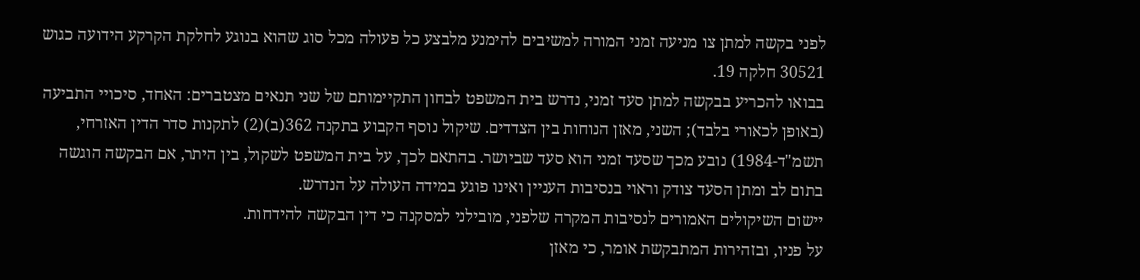לפני בקשה למתן צו מניעה זמני המורה למשיבים להימנע מלבצע כל פעולה מכל סוג שהוא בנוגע לחלקת הקרקע הידועה כגוש 30521 חלקה 19.
בבואו להכריע בבקשה למתן סעד זמני, נדרש בית המשפט לבחון התקיימותם של שני תנאים מצטברים: האחד, סיכויי התביעה (באופן לכאורי בלבד); השני, מאזן הנוחות בין הצדדים. שיקול נוסף הקבוע בתקנה 362(ב)(2) לתקנות סדר הדין האזרחי, תשמ"ד-1984) נובע מכך שסעד זמני הוא סעד שביושר. בהתאם לכך, על בית המשפט לשקול, בין היתר, אם הבקשה הוגשה בתום לב ומתן הסעד צודק וראוי בנסיבות העניין ואינו פוגע במידה העולה על הנדרש.
יישום השיקולים האמורים לנסיבות המקרה שלפני, מובילני למסקנה כי דין הבקשה להידחות.
על פניו, ובזהירות המתבקשת אומר, כי מאזן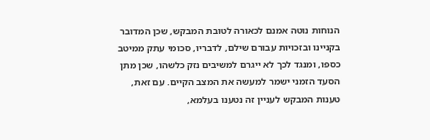הנוחות נוטה אמנם לכאורה לטובת המבקש, שכן המדובר בקניינו ובזכויות עבורם שילם, לדבריו, סכומי עתק ממיטב כספו, ומנגד לכך לא ייגרם למשיבים נזק כלשהו, שכן מתן הסעד הזמני ישמר למעשה את המצב הקיים. עם זאת, טענות המבקש לעניין זה נטענו בעלמא,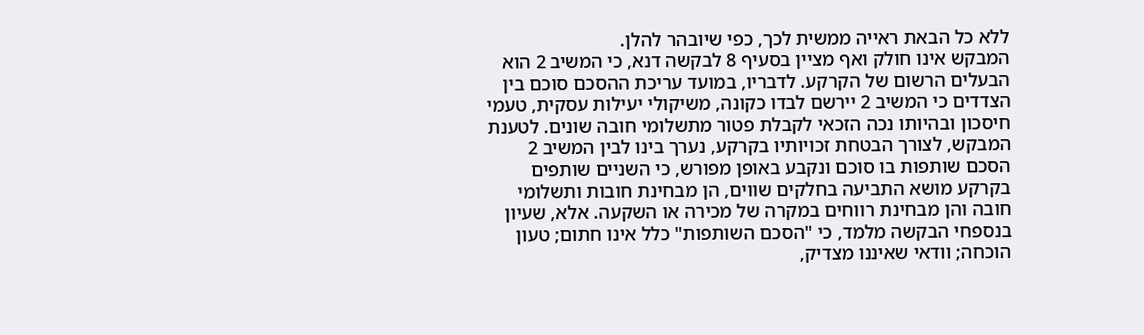ללא כל הבאת ראייה ממשית לכך, כפי שיובהר להלן.
המבקש אינו חולק ואף מציין בסעיף 8 לבקשה דנא, כי המשיב 2 הוא הבעלים הרשום של הקרקע. לדבריו, במועד עריכת ההסכם סוכם בין הצדדים כי המשיב 2 יירשם לבדו כקונה, משיקולי יעילות עסקית, טעמי חיסכון ובהיותו נכה הזכאי לקבלת פטור מתשלומי חובה שונים. לטענת המבקש, לצורך הבטחת זכויותיו בקרקע, נערך בינו לבין המשיב 2 הסכם שותפות בו סוכם ונקבע באופן מפורש, כי השניים שותפים בקרקע מושא התביעה בחלקים שווים, הן מבחינת חובות ותשלומי חובה והן מבחינת רווחים במקרה של מכירה או השקעה. אלא, שעיון בנספחי הבקשה מלמד, כי "הסכם השותפות" כלל אינו חתום; טעון הוכחה; וודאי שאיננו מצדיק,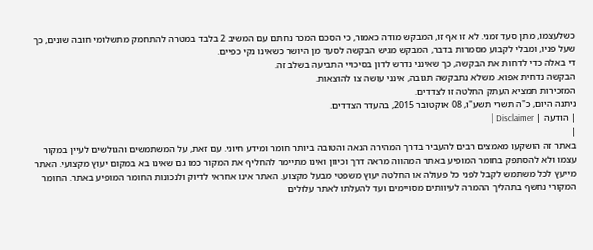כשלעצמו, מתן סעד זמני. לא זו אף זו, המבקש מודה כאמור, כי הסכם המכר נחתם עם המשיב 2 בלבד במטרה להתחמק מתשלומי חובה שונים, כך שעל פניו, ומבלי לקבוע מסמרות בדבר, המבקש מגיש הבקשה לסעד מן היושר כשאינו נקי כפיים.
די באלה כדי לדחות את הבקשה, כך שאינני נדרש לדון בסיכויי התביעה בשלב זה.
הבקשה נדחית אפוא. משלא נתבקשה תגובה, אינני עושה צו להוצאות.
המזכירות תמציא העתק החלטה זו לצדדים.
ניתנה היום, כ"ה תשרי תשע"ו, 08 אוקטובר 2015, בהעדר הצדדים.
| הודעה | Disclaimer |
|
באתר זה הושקעו מאמצים רבים להעביר בדרך המהירה הנאה והטובה ביותר חומר ומידע חיוני. עם זאת, על המשתמשים והגולשים לעיין במקור עצמו ולא להסתפק בחומר המופיע באתר המהווה מראה דרך וכיוון ואינו מתיימר להחליף את המקור כמו גם שאינו בא במקום יעוץ מקצועי. האתר מייעץ לכל משתמש לקבל לפני כל פעולה או החלטה יעוץ משפטי מבעל מקצוע. האתר אינו אחראי לדיוק ולנכונות החומר המופיע באתר. החומר המקורי נחשף בתהליך ההמרה לעיוותים מסויימים ועד להעלתו לאתר עלולים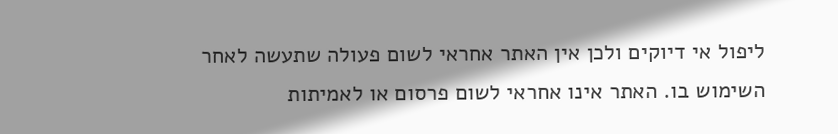ליפול אי דיוקים ולכן אין האתר אחראי לשום פעולה שתעשה לאחר השימוש בו. האתר אינו אחראי לשום פרסום או לאמיתות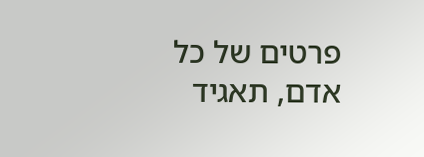פרטים של כל אדם, תאגיד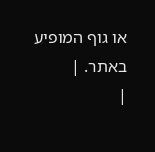או גוף המופיע באתר. |
|